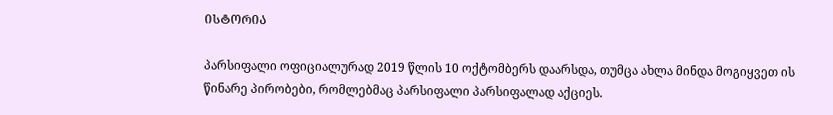ᲘᲡᲢᲝᲠᲘᲐ

პარსიფალი ოფიციალურად 2019 წლის 10 ოქტომბერს დაარსდა, თუმცა ახლა მინდა მოგიყვეთ ის წინარე პირობები, რომლებმაც პარსიფალი პარსიფალად აქციეს.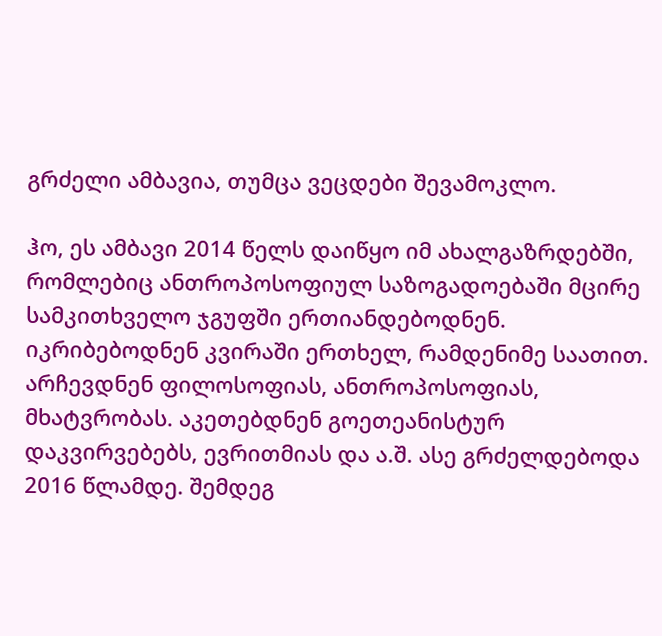გრძელი ამბავია, თუმცა ვეცდები შევამოკლო.

ჰო, ეს ამბავი 2014 წელს დაიწყო იმ ახალგაზრდებში, რომლებიც ანთროპოსოფიულ საზოგადოებაში მცირე სამკითხველო ჯგუფში ერთიანდებოდნენ. იკრიბებოდნენ კვირაში ერთხელ, რამდენიმე საათით. არჩევდნენ ფილოსოფიას, ანთროპოსოფიას, მხატვრობას. აკეთებდნენ გოეთეანისტურ დაკვირვებებს, ევრითმიას და ა.შ. ასე გრძელდებოდა 2016 წლამდე. შემდეგ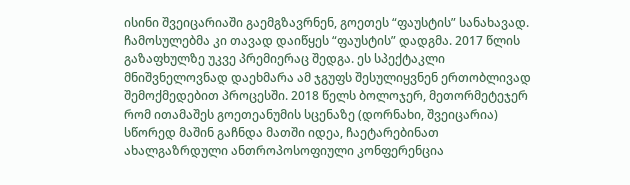ისინი შვეიცარიაში გაემგზავრნენ, გოეთეს “ფაუსტის” სანახავად. ჩამოსულებმა კი თავად დაიწყეს “ფაუსტის” დადგმა. 2017 წლის გაზაფხულზე უკვე პრემიერაც შედგა. ეს სპექტაკლი მნიშვნელოვნად დაეხმარა ამ ჯგუფს შესულიყვნენ ერთობლივად შემოქმედებით პროცესში. 2018 წელს ბოლოჯერ, მეთორმეტეჯერ რომ ითამაშეს გოეთეანუმის სცენაზე (დორნახი, შვეიცარია) სწორედ მაშინ გაჩნდა მათში იდეა, ჩაეტარებინათ ახალგაზრდული ანთროპოსოფიული კონფერენცია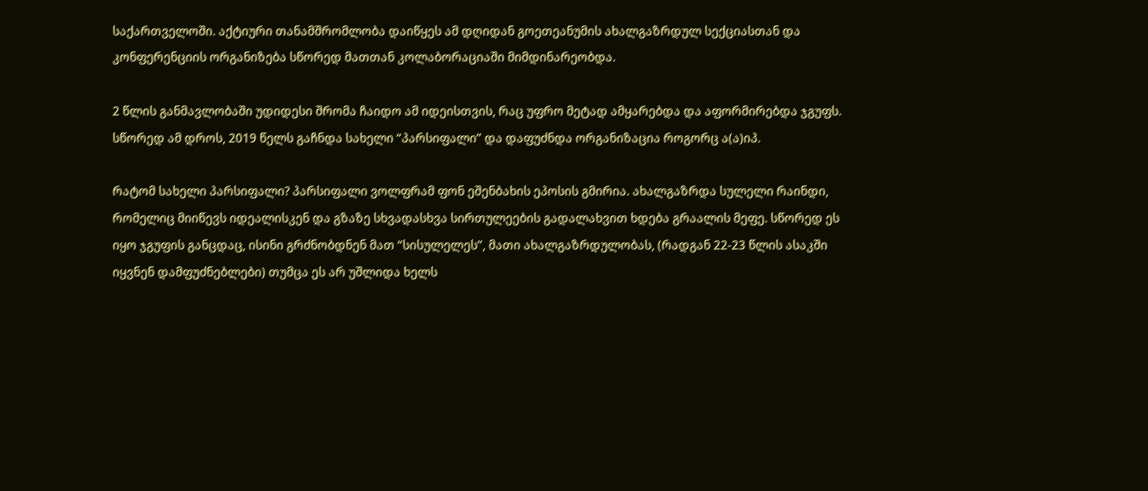საქართველოში. აქტიური თანამშრომლობა დაიწყეს ამ დღიდან გოეთეანუმის ახალგაზრდულ სექციასთან და კონფერენციის ორგანიზება სწორედ მათთან კოლაბორაციაში მიმდინარეობდა.

2 წლის განმავლობაში უდიდესი შრომა ჩაიდო ამ იდეისთვის, რაც უფრო მეტად ამყარებდა და აფორმირებდა ჯგუფს. სწორედ ამ დროს, 2019 წელს გაჩნდა სახელი “პარსიფალი” და დაფუძნდა ორგანიზაცია როგორც ა(ა)იპ.

რატომ სახელი პარსიფალი? პარსიფალი ვოლფრამ ფონ ეშენბახის ეპოსის გმირია. ახალგაზრდა სულელი რაინდი, რომელიც მიიწევს იდეალისკენ და გზაზე სხვადასხვა სირთულეების გადალახვით ხდება გრაალის მეფე. სწორედ ეს იყო ჯგუფის განცდაც, ისინი გრძნობდნენ მათ “სისულელეს”, მათი ახალგაზრდულობას, (რადგან 22-23 წლის ასაკში იყვნენ დამფუძნებლები) თუმცა ეს არ უშლიდა ხელს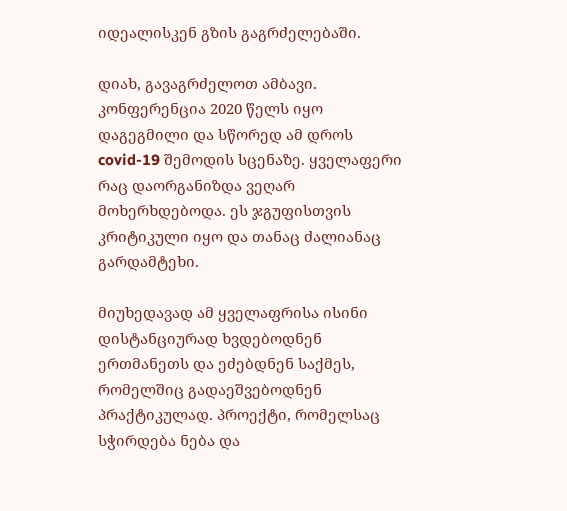იდეალისკენ გზის გაგრძელებაში.

დიახ, გავაგრძელოთ ამბავი. კონფერენცია 2020 წელს იყო დაგეგმილი და სწორედ ამ დროს covid-19 შემოდის სცენაზე. ყველაფერი რაც დაორგანიზდა ვეღარ მოხერხდებოდა. ეს ჯგუფისთვის კრიტიკული იყო და თანაც ძალიანაც გარდამტეხი.

მიუხედავად ამ ყველაფრისა ისინი დისტანციურად ხვდებოდნენ ერთმანეთს და ეძებდნენ საქმეს, რომელშიც გადაეშვებოდნენ პრაქტიკულად. პროექტი, რომელსაც სჭირდება ნება და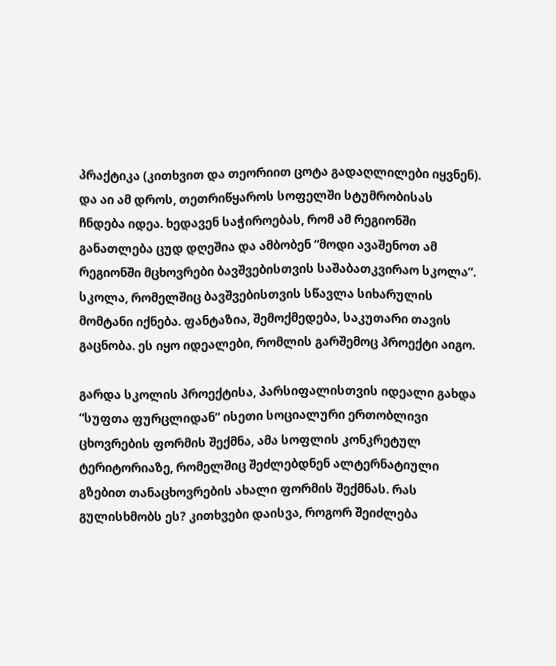პრაქტიკა (კითხვით და თეორიით ცოტა გადაღლილები იყვნენ). და აი ამ დროს, თეთრიწყაროს სოფელში სტუმრობისას ჩნდება იდეა. ხედავენ საჭიროებას, რომ ამ რეგიონში განათლება ცუდ დღეშია და ამბობენ “მოდი ავაშენოთ ამ რეგიონში მცხოვრები ბავშვებისთვის საშაბათკვირაო სკოლა”. სკოლა, რომელშიც ბავშვებისთვის სწავლა სიხარულის მომტანი იქნება. ფანტაზია, შემოქმედება, საკუთარი თავის გაცნობა. ეს იყო იდეალები, რომლის გარშემოც პროექტი აიგო.

გარდა სკოლის პროექტისა, პარსიფალისთვის იდეალი გახდა “სუფთა ფურცლიდან” ისეთი სოციალური ერთობლივი ცხოვრების ფორმის შექმნა, ამა სოფლის კონკრეტულ ტერიტორიაზე, რომელშიც შეძლებდნენ ალტერნატიული გზებით თანაცხოვრების ახალი ფორმის შექმნას. რას გულისხმობს ეს? კითხვები დაისვა, როგორ შეიძლება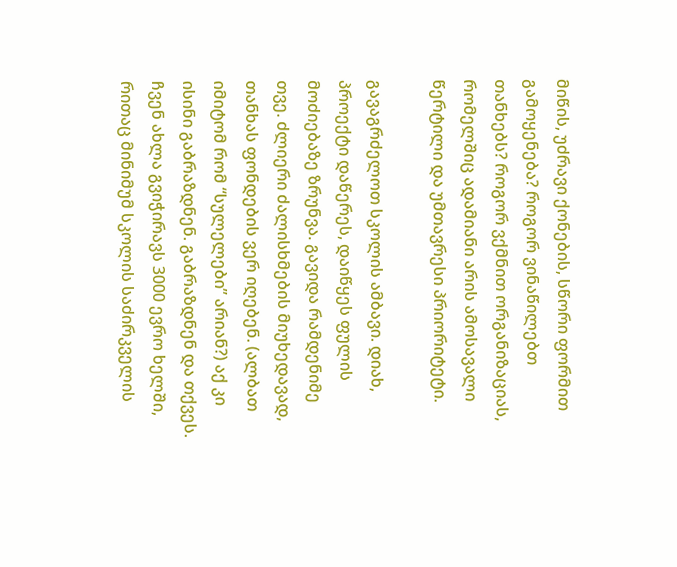მიწის, უძრავი ქონების, სწორი ფორმით გამოყენება? როგორ ვინაწილებთ თანხებს? როგორ ვქმნით ორგანიზაციას, რომელშიც ადამიანი არის ამოსავალი წერტილი და უმთავრესი პრიორიტეტი.

გავაგრძელოთ სკოლის ამბავი. დიახ, პროექტი დაწერეს, დაიწყეს ფულის მოძიებაზე ზრუნვა. გავიდა რამდენიმე თვე. ძლიერი ძალისხმების მიუხედავად, თანხას ფონდების ვერ იღებენ. (ალბათ იმიტომ რომ “სულელები” არიან?) აქ კი ისინი გაბრაზდნენ. გაბრაზდნენ და თქვეს. ჩვენ ახლა გვიჭირავს 3000 ევრო ხელში, რითაც მინიმუმ სკოლის საძირკველის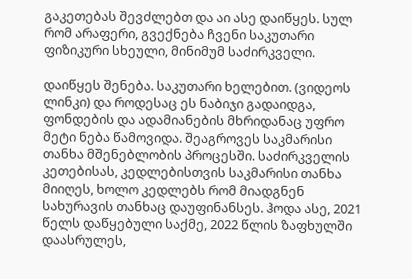გაკეთებას შევძლებთ და აი ასე დაიწყეს. სულ რომ არაფერი, გვექნება ჩვენი საკუთარი ფიზიკური სხეული, მინიმუმ საძირკველი.

დაიწყეს შენება. საკუთარი ხელებით. (ვიდეოს ლინკი) და როდესაც ეს ნაბიჯი გადაიდგა, ფონდების და ადამიანების მხრიდანაც უფრო მეტი ნება წამოვიდა. შეაგროვეს საკმარისი თანხა მშენებლობის პროცესში. საძირკველის კეთებისას, კედლებისთვის საკმარისი თანხა მიიღეს, ხოლო კედლებს რომ მიადგნენ სახურავის თანხაც დაუფინანსეს. ჰოდა ასე, 2021 წელს დაწყებული საქმე, 2022 წლის ზაფხულში დაასრულეს,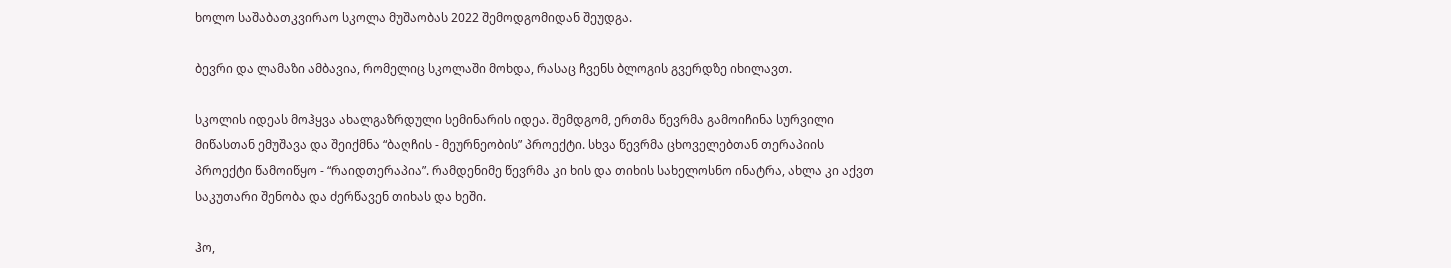ხოლო საშაბათკვირაო სკოლა მუშაობას 2022 შემოდგომიდან შეუდგა.

ბევრი და ლამაზი ამბავია, რომელიც სკოლაში მოხდა, რასაც ჩვენს ბლოგის გვერდზე იხილავთ.

სკოლის იდეას მოჰყვა ახალგაზრდული სემინარის იდეა. შემდგომ, ერთმა წევრმა გამოიჩინა სურვილი მიწასთან ემუშავა და შეიქმნა “ბაღჩის - მეურნეობის” პროექტი. სხვა წევრმა ცხოველებთან თერაპიის პროექტი წამოიწყო - “რაიდთერაპია”. რამდენიმე წევრმა კი ხის და თიხის სახელოსნო ინატრა, ახლა კი აქვთ საკუთარი შენობა და ძერწავენ თიხას და ხეში.

ჰო,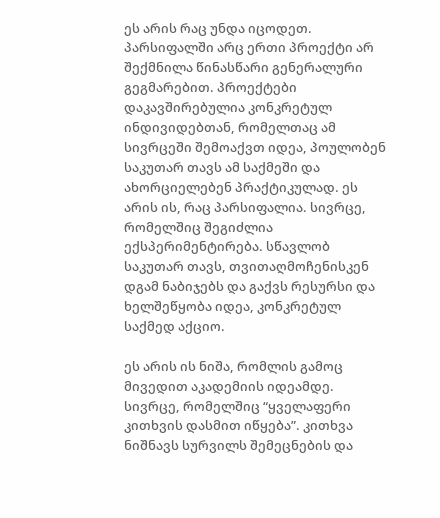ეს არის რაც უნდა იცოდეთ. პარსიფალში არც ერთი პროექტი არ შექმნილა წინასწარი გენერალური გეგმარებით. პროექტები დაკავშირებულია კონკრეტულ ინდივიდებთან, რომელთაც ამ სივრცეში შემოაქვთ იდეა, პოულობენ საკუთარ თავს ამ საქმეში და ახორციელებენ პრაქტიკულად. ეს არის ის, რაც პარსიფალია. სივრცე, რომელშიც შეგიძლია ექსპერიმენტირება. სწავლობ საკუთარ თავს, თვითაღმოჩენისკენ დგამ ნაბიჯებს და გაქვს რესურსი და ხელშეწყობა იდეა, კონკრეტულ საქმედ აქციო.

ეს არის ის ნიშა, რომლის გამოც მივედით აკადემიის იდეამდე. სივრცე, რომელშიც “ყველაფერი კითხვის დასმით იწყება”. კითხვა ნიშნავს სურვილს შემეცნების და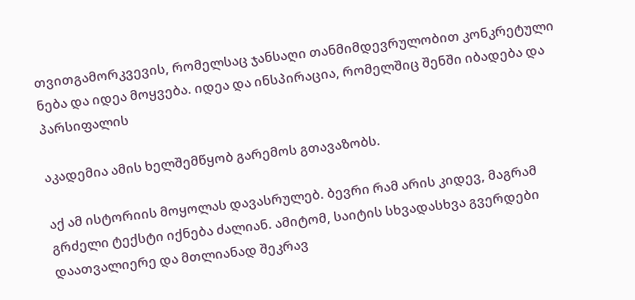თვითგამორკვევის, რომელსაც ჯანსაღი თანმიმდევრულობით კონკრეტული ნება და იდეა მოყვება. იდეა და ინსპირაცია, რომელშიც შენში იბადება და პარსიფალის

აკადემია ამის ხელშემწყობ გარემოს გთავაზობს.

აქ ამ ისტორიის მოყოლას დავასრულებ. ბევრი რამ არის კიდევ, მაგრამ გრძელი ტექსტი იქნება ძალიან. ამიტომ, საიტის სხვადასხვა გვერდები დაათვალიერე და მთლიანად შეკრავ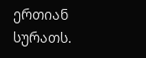ერთიან სურათს.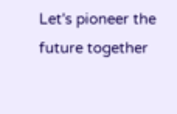Let's pioneer the future together